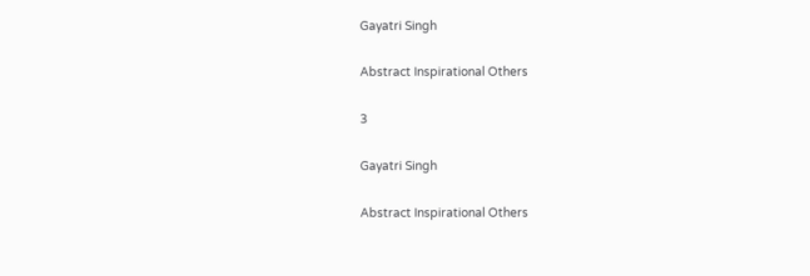Gayatri Singh

Abstract Inspirational Others

3

Gayatri Singh

Abstract Inspirational Others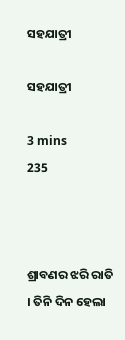ସହଯାତ୍ରୀ

ସହଯାତ୍ରୀ

3 mins
235



ଶ୍ରାବଣର ଝରି ରାତି । ତିନି ଦିନ ହେଲା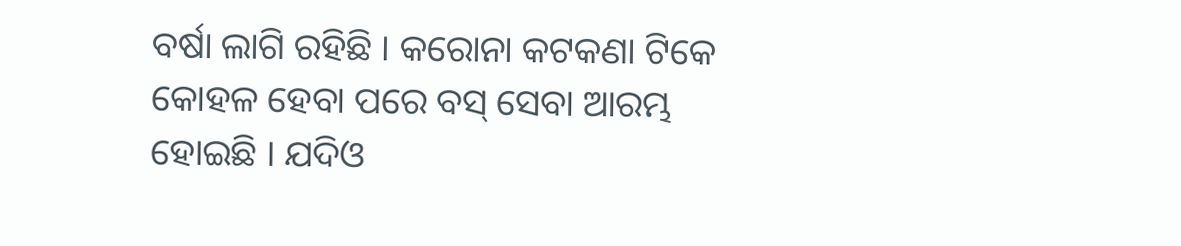ବର୍ଷା ଲାଗି ରହିଛି । କରୋନା କଟକଣା ଟିକେ କୋହଳ ହେବା ପରେ ବସ୍ ସେବା ଆରମ୍ଭ ହୋଇଛି । ଯଦିଓ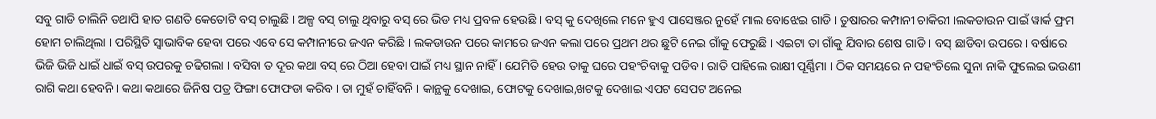ସବୁ ଗାଡି ଚାଲିନି ତଥାପି ହାତ ଗଣତି କେତୋଟି ବସ୍ ଚାଲୁଛି । ଅଳ୍ପ ବସ୍ ଚାଲୁ ଥିବାରୁ ବସ୍ ରେ ଭିଡ ମଧ୍ୟ ପ୍ରବଳ ହେଉଛି । ବସ୍ କୁ ଦେଖିଲେ ମନେ ହୁଏ ପାସେଞ୍ଜର ନୁହେଁ ମାଲ ବୋଝେଇ ଗାଡି । ତୁଷାରର କମ୍ପାନୀ ଚାକିରୀ ।ଲକଡାଉନ ପାଇଁ ୱାର୍କ ଫ୍ରମ ହୋମ ଚାଲିଥିଲା । ପରିସ୍ଥିତି ସ୍ୱାଭାବିକ ହେବା ପରେ ଏବେ ସେ କମ୍ପାନୀରେ ଜଏନ କରିଛି । ଲକଡାଉନ ପରେ କାମରେ ଜଏନ କଲା ପରେ ପ୍ରଥମ ଥର ଛୁଟି ନେଇ ଗାଁକୁ ଫେରୁଛି । ଏଇଟା ତା ଗାଁକୁ ଯିବାର ଶେଷ ଗାଡି । ବସ୍ ଛାଡିବା ଉପରେ । ବର୍ଷାରେ ଭିଜି ଭିଜି ଧାଇଁ ଧାଇଁ ବସ୍ ଉପରକୁ ଚଢିଗଲା । ବସିବା ତ ଦୂର କଥା ବସ୍ ରେ ଠିଆ ହେବା ପାଇଁ ମଧ୍ୟ ସ୍ଥାନ ନାହିଁ । ଯେମିତି ହେଉ ତାକୁ ଘରେ ପହଂଚିବାକୁ ପଡିବ । ରାତି ପାହିଲେ ରାକ୍ଷୀ ପୂର୍ଣ୍ଣିମା । ଠିକ ସମୟରେ ନ ପହଂଚିଲେ ସୁନା ନାକି ଫୁଲେଇ ଭଉଣୀ ରାଗି କଥା ହେବନି । କଥା କଥାରେ ଜିନିଷ ପତ୍ର ଫିଙ୍ଗା ଫୋଫଡା କରିବ । ତା ମୁହଁ ଚାହିଁବନି । କାନ୍ଥକୁ ଦେଖାଇ, ଫୋଟକୁ ଦେଖାଇ,ଖଟକୁ ଦେଖାଇ ଏପଟ ସେପଟ ଅନେଇ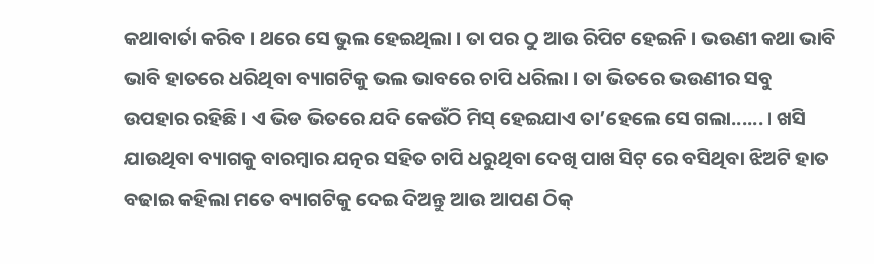କଥାବାର୍ତା କରିବ । ଥରେ ସେ ଭୁଲ ହେଇଥିଲା । ତା ପର ଠୁ ଆଉ ରିପିଟ ହେଇନି । ଭଉଣୀ କଥା ଭାବି ଭାବି ହାତରେ ଧରିଥିବା ବ୍ୟାଗଟିକୁ ଭଲ ଭାବରେ ଚାପି ଧରିଲା । ତା ଭିତରେ ଭଉଣୀର ସବୁ ଉପହାର ରହିଛି । ଏ ଭିଡ ଭିତରେ ଯଦି କେଉଁଠି ମିସ୍ ହେଇଯାଏ ତା’ହେଲେ ସେ ଗଲା...... । ଖସି ଯାଉଥିବା ବ୍ୟାଗକୁ ବାରମ୍ବାର ଯତ୍ନର ସହିତ ଚାପି ଧରୁଥିବା ଦେଖି ପାଖ ସିଟ୍ ରେ ବସିଥିବା ଝିଅଟି ହାତ ବଢାଇ କହିଲା ମତେ ବ୍ୟାଗଟିକୁ ଦେଇ ଦିଅନ୍ତୁ ଆଉ ଆପଣ ଠିକ୍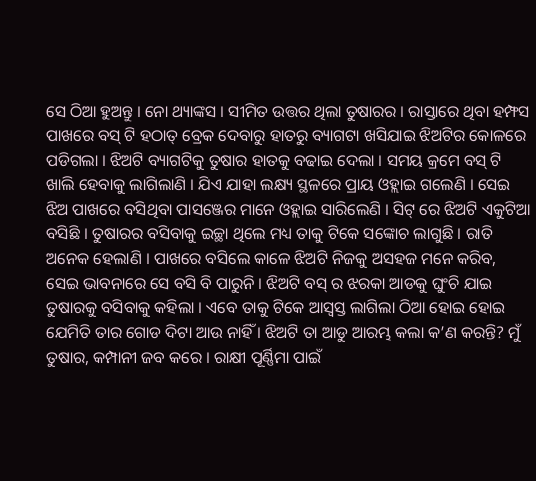ସେ ଠିଆ ହୁଅନ୍ତୁ । ନୋ ଥ୍ୟାଙ୍କସ । ସୀମିତ ଉତ୍ତର ଥିଲା ତୁଷାରର । ରାସ୍ତାରେ ଥିବା ହମ୍ଫସ ପାଖରେ ବସ୍ ଟି ହଠାତ୍ ବ୍ରେକ ଦେବାରୁ ହାତରୁ ବ୍ୟାଗଟା ଖସିଯାଇ ଝିଅଟିର କୋଳରେ ପଡିଗଲା । ଝିଅଟି ବ୍ୟାଗଟିକୁ ତୁଷାର ହାତକୁ ବଢାଇ ଦେଲା । ସମୟ କ୍ରମେ ବସ୍ ଟି ଖାଲି ହେବାକୁ ଲାଗିଲାଣି । ଯିଏ ଯାହା ଲକ୍ଷ୍ୟ ସ୍ଥଳରେ ପ୍ରାୟ ଓହ୍ଲାଇ ଗଲେଣି । ସେଇ ଝିଅ ପାଖରେ ବସିଥିବା ପାସଞ୍ଜେର ମାନେ ଓହ୍ଲାଇ ସାରିଲେଣି । ସିଟ୍ ରେ ଝିଅଟି ଏକୁଟିଆ ବସିଛି । ତୁଷାରର ବସିବାକୁ ଇଚ୍ଛା ଥିଲେ ମଧ୍ୟ ତାକୁ ଟିକେ ସଙ୍କୋଚ ଲାଗୁଛି । ରାତି ଅନେକ ହେଲାଣି । ପାଖରେ ବସିଲେ କାଳେ ଝିଅଟି ନିଜକୁ ଅସହଜ ମନେ କରିବ, ସେଇ ଭାବନାରେ ସେ ବସି ବି ପାରୁନି । ଝିଅଟି ବସ୍ ର ଝରକା ଆଡକୁ ଘୁଂଚି ଯାଇ ତୁଷାରକୁ ବସିବାକୁ କହିଲା । ଏବେ ତାକୁ ଟିକେ ଆସ୍ୱସ୍ତ ଲାଗିଲା ଠିଆ ହୋଇ ହୋଇ ଯେମିତି ତାର ଗୋଡ ଦିଟା ଆଉ ନାହିଁ । ଝିଅଟି ତା ଆଡୁ ଆରମ୍ଭ କଲା କ’ଣ କରନ୍ତି? ମୁଁ ତୁଷାର, କମ୍ପାନୀ ଜବ କରେ । ରାକ୍ଷୀ ପୂର୍ଣ୍ଣିମା ପାଇଁ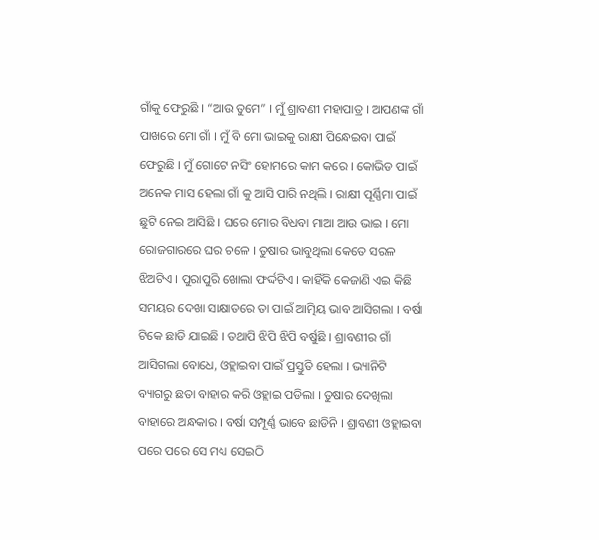ଗାଁକୁ ଫେରୁଛି । “ଆଉ ତୁମେ” । ମୁଁ ଶ୍ରାବଣୀ ମହାପାତ୍ର । ଆପଣଙ୍କ ଗାଁ ପାଖରେ ମୋ ଗାଁ । ମୁଁ ବି ମୋ ଭାଇକୁ ରାକ୍ଷୀ ପିନ୍ଧେଇବା ପାଇଁ ଫେରୁଛି । ମୁଁ ଗୋଟେ ନସିଂ ହୋମରେ କାମ କରେ । କୋଭିଡ ପାଇଁ ଅନେକ ମାସ ହେଲା ଗାଁ କୁ ଆସି ପାରି ନଥିଲି । ରାକ୍ଷୀ ପୂର୍ଣ୍ଣିମା ପାଇଁ ଛୁଟି ନେଇ ଆସିଛି । ଘରେ ମୋର ବିଧବା ମାଆ ଆଉ ଭାଇ । ମୋ ରୋଜଗାରରେ ଘର ଚଳେ । ତୁଷାର ଭାବୁଥିଲା କେତେ ସରଳ ଝିଅଟିଏ । ପୁରାପୁରି ଖୋଲା ଫର୍ଦ୍ଦଟିଏ । କାହିଁକି କେଜାଣି ଏଇ କିଛି ସମୟର ଦେଖା ସାକ୍ଷାତରେ ତା ପାଇଁ ଆତ୍ମିୟ ଭାବ ଆସିଗଲା । ବର୍ଷା ଟିକେ ଛାଡି ଯାଇଛି । ତଥାପି ଝିପି ଝିପି ବର୍ଷୁଛି । ଶ୍ରାବଣୀର ଗାଁ ଆସିଗଲା ବୋଧେ, ଓହ୍ଲାଇବା ପାଇଁ ପ୍ରସ୍ତୁତି ହେଲା । ଭ୍ୟାନିଟି ବ୍ୟାଗରୁ ଛତା ବାହାର କରି ଓହ୍ଲାଇ ପଡିଲା । ତୁଷାର ଦେଖିଲା ବାହାରେ ଅନ୍ଧକାର । ବର୍ଷା ସମ୍ପୂର୍ଣ୍ଣ ଭାବେ ଛାଡିନି । ଶ୍ରାବଣୀ ଓହ୍ଲାଇବା ପରେ ପରେ ସେ ମଧ୍ୟ ସେଇଠି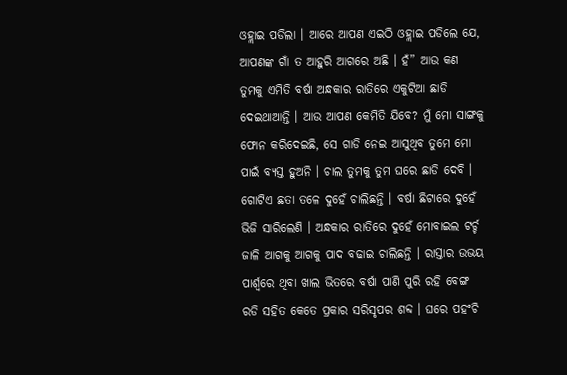ଓହ୍ଲାଇ ପଡିଲା । ଆରେ ଆପଣ ଏଇଠି ଓହ୍ଲାଇ ପଡିଲେ ଯେ, ଆପଣଙ୍କ ଗାଁ ତ ଆହୁରି ଆଗରେ ଅଛି । ହଁ” ଆଉ କଣ ତୁମକୁ ଏମିତି ବର୍ଷା ଅନ୍ଧକାର ରାତିରେ ଏକୁଟିଆ ଛାଡି ଦେଇଥାଆନ୍ତି । ଆଉ ଆପଣ କେମିତି ଯିବେ? ମୁଁ ମୋ ସାଙ୍ଗକୁ ଫୋନ କରିଦେଇଛି, ସେ ଗାଡି ନେଇ ଆସୁଥିବ ତୁମେ ମୋ ପାଇଁ ବ୍ୟସ୍ତ ହୁଅନି । ଚାଲ ତୁମକୁ ତୁମ ଘରେ ଛାଡି ଦେବି । ଗୋଟିଏ ଛତା ତଳେ ଦୁହେଁ ଚାଲିଛନ୍ତି । ବର୍ଷା ଛିଟାରେ ଦୁହେଁ ଭିଜି ସାରିଲେଣି । ଅନ୍ଧକାର ରାତିରେ ଦୁହେଁ ମୋବାଇଲ ଟର୍ଚ୍ଚ ଜାଳି ଆଗକୁ ଆଗକୁ ପାଦ ବଢାଇ ଚାଲିଛନ୍ତି । ରାସ୍ତାର ଉଭୟ ପାର୍ଶ୍ୱରେ ଥିବା ଖାଲ ଭିତରେ ବର୍ଷା ପାଣି ପୁରି ରହି ବେଙ୍ଗ ରଡି ସହିତ କେତେ ପ୍ରକାର ସରିସୃପର ଶବ୍ଦ । ଘରେ ପହଂଚି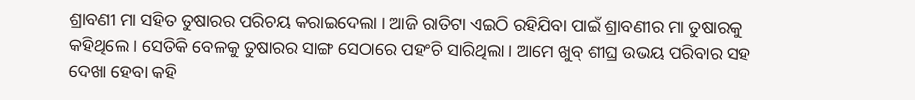ଶ୍ରାବଣୀ ମା ସହିତ ତୁଷାରର ପରିଚୟ କରାଇଦେଲା । ଆଜି ରାତିଟା ଏଇଠି ରହିଯିବା ପାଇଁ ଶ୍ରାବଣୀର ମା ତୁଷାରକୁ କହିଥିଲେ । ସେତିକି ବେଳକୁ ତୁଷାରର ସାଙ୍ଗ ସେଠାରେ ପହଂଚି ସାରିଥିଲା । ଆମେ ଖୁବ୍ ଶୀଘ୍ର ଉଭୟ ପରିବାର ସହ ଦେଖା ହେବା କହି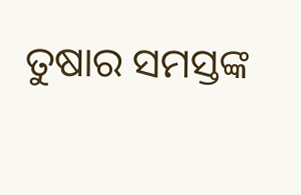ତୁଷାର ସମସ୍ତଙ୍କ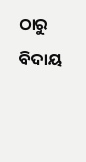ଠାରୁ ବିଦାୟ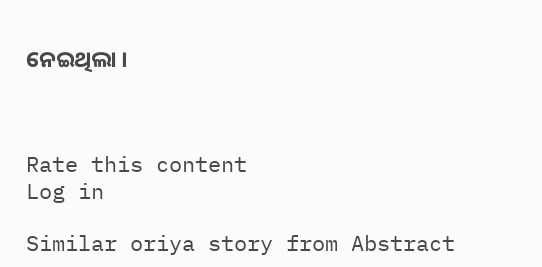ନେଇଥିଲା ।



Rate this content
Log in

Similar oriya story from Abstract